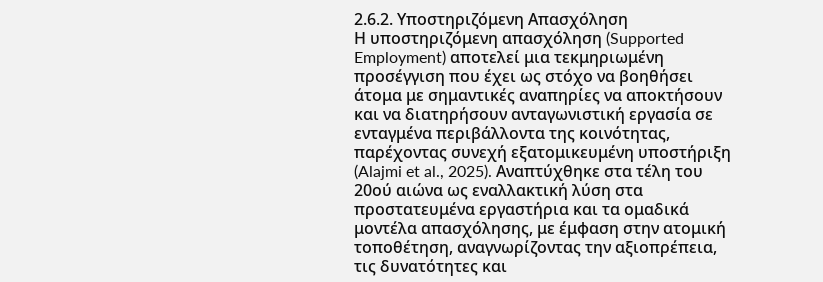2.6.2. Υποστηριζόμενη Απασχόληση
Η υποστηριζόμενη απασχόληση (Supported Employment) αποτελεί μια τεκμηριωμένη προσέγγιση που έχει ως στόχο να βοηθήσει άτομα με σημαντικές αναπηρίες να αποκτήσουν και να διατηρήσουν ανταγωνιστική εργασία σε ενταγμένα περιβάλλοντα της κοινότητας, παρέχοντας συνεχή εξατομικευμένη υποστήριξη (Alajmi et al., 2025). Αναπτύχθηκε στα τέλη του 20ού αιώνα ως εναλλακτική λύση στα προστατευμένα εργαστήρια και τα ομαδικά μοντέλα απασχόλησης, με έμφαση στην ατομική τοποθέτηση, αναγνωρίζοντας την αξιοπρέπεια, τις δυνατότητες και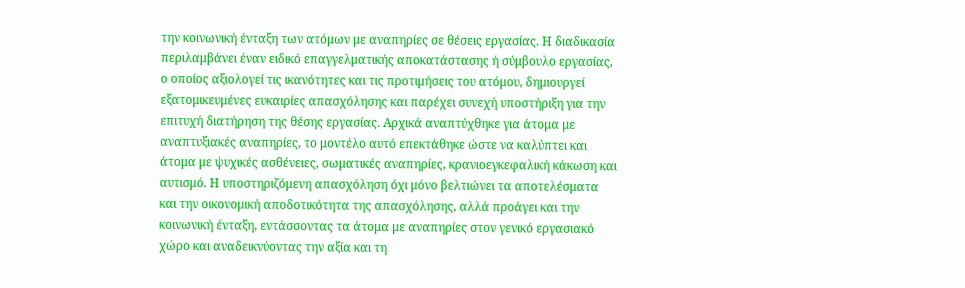την κοινωνική ένταξη των ατόμων με αναπηρίες σε θέσεις εργασίας. Η διαδικασία περιλαμβάνει έναν ειδικό επαγγελματικής αποκατάστασης ή σύμβουλο εργασίας, ο οποίος αξιολογεί τις ικανότητες και τις προτιμήσεις του ατόμου, δημιουργεί εξατομικευμένες ευκαιρίες απασχόλησης και παρέχει συνεχή υποστήριξη για την επιτυχή διατήρηση της θέσης εργασίας. Αρχικά αναπτύχθηκε για άτομα με αναπτυξιακές αναπηρίες, το μοντέλο αυτό επεκτάθηκε ώστε να καλύπτει και άτομα με ψυχικές ασθένειες, σωματικές αναπηρίες, κρανιοεγκεφαλική κάκωση και αυτισμό. Η υποστηριζόμενη απασχόληση όχι μόνο βελτιώνει τα αποτελέσματα και την οικονομική αποδοτικότητα της απασχόλησης, αλλά προάγει και την κοινωνική ένταξη, εντάσσοντας τα άτομα με αναπηρίες στον γενικό εργασιακό χώρο και αναδεικνύοντας την αξία και τη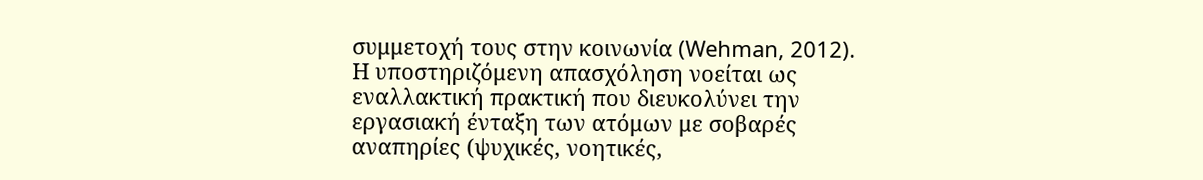συμμετοχή τους στην κοινωνία (Wehman, 2012).
Η υποστηριζόμενη απασχόληση νοείται ως εναλλακτική πρακτική που διευκολύνει την εργασιακή ένταξη των ατόμων με σοβαρές αναπηρίες (ψυχικές, νοητικές,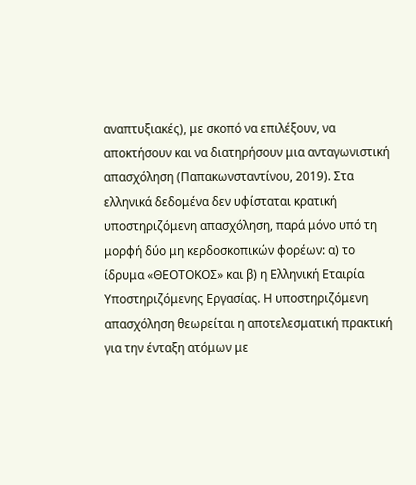αναπτυξιακές), με σκοπό να επιλέξουν, να αποκτήσουν και να διατηρήσουν μια ανταγωνιστική απασχόληση (Παπακωνσταντίνου, 2019). Στα ελληνικά δεδομένα δεν υφίσταται κρατική υποστηριζόμενη απασχόληση, παρά μόνο υπό τη μορφή δύο μη κερδοσκοπικών φορέων: α) το ίδρυμα «ΘΕΟΤΟΚΟΣ» και β) η Ελληνική Εταιρία Υποστηριζόμενης Εργασίας. Η υποστηριζόμενη απασχόληση θεωρείται η αποτελεσματική πρακτική για την ένταξη ατόμων με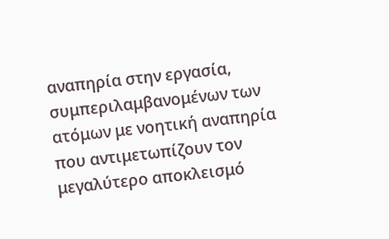αναπηρία στην εργασία, συμπεριλαμβανομένων των ατόμων με νοητική αναπηρία που αντιμετωπίζουν τον μεγαλύτερο αποκλεισμό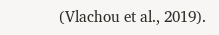(Vlachou et al., 2019).